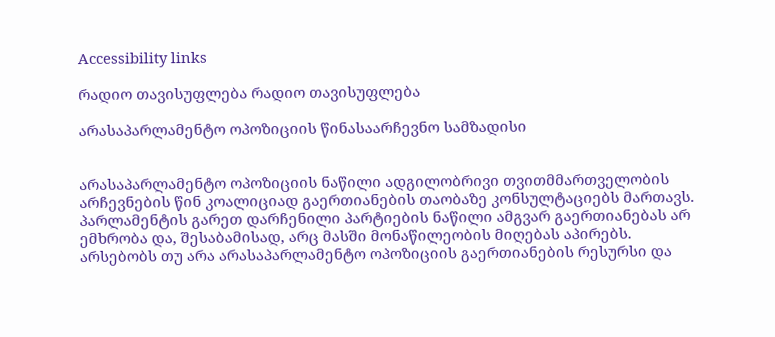Accessibility links

რადიო თავისუფლება რადიო თავისუფლება

არასაპარლამენტო ოპოზიციის წინასაარჩევნო სამზადისი


არასაპარლამენტო ოპოზიციის ნაწილი ადგილობრივი თვითმმართველობის არჩევნების წინ კოალიციად გაერთიანების თაობაზე კონსულტაციებს მართავს. პარლამენტის გარეთ დარჩენილი პარტიების ნაწილი ამგვარ გაერთიანებას არ ემხრობა და, შესაბამისად, არც მასში მონაწილეობის მიღებას აპირებს. არსებობს თუ არა არასაპარლამენტო ოპოზიციის გაერთიანების რესურსი და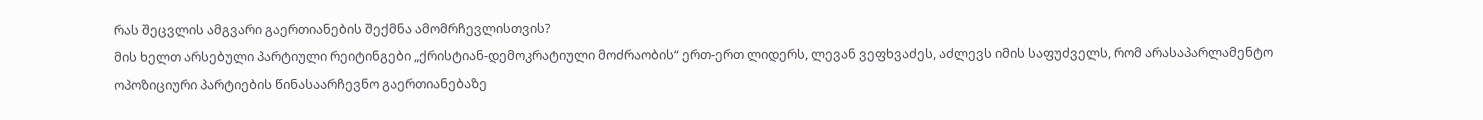რას შეცვლის ამგვარი გაერთიანების შექმნა ამომრჩევლისთვის?
მის ხელთ არსებული პარტიული რეიტინგები „ქრისტიან-დემოკრატიული მოძრაობის“ ერთ-ერთ ლიდერს, ლევან ვეფხვაძეს, აძლევს იმის საფუძველს, რომ არასაპარლამენტო ოპოზიციური პარტიების წინასაარჩევნო გაერთიანებაზე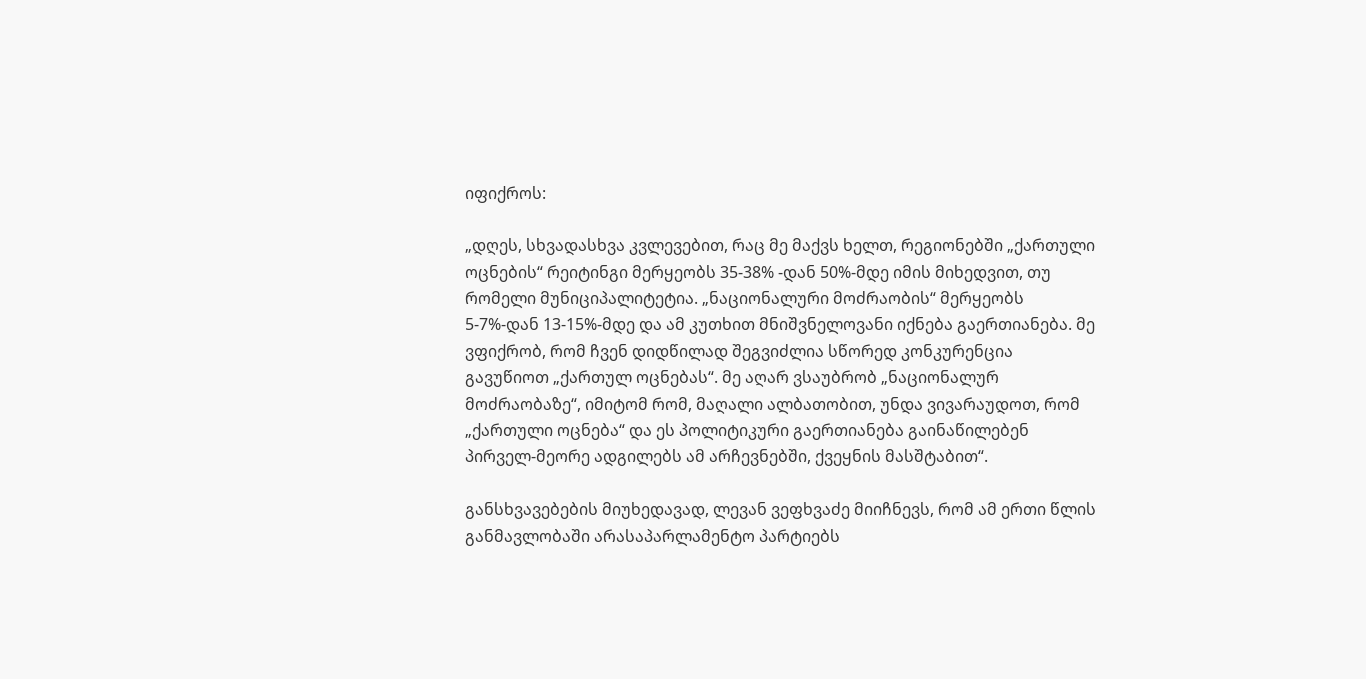იფიქროს:

„დღეს, სხვადასხვა კვლევებით, რაც მე მაქვს ხელთ, რეგიონებში „ქართული ოცნების“ რეიტინგი მერყეობს 35-38% -დან 50%-მდე იმის მიხედვით, თუ რომელი მუნიციპალიტეტია. „ნაციონალური მოძრაობის“ მერყეობს 5-7%-დან 13-15%-მდე და ამ კუთხით მნიშვნელოვანი იქნება გაერთიანება. მე ვფიქრობ, რომ ჩვენ დიდწილად შეგვიძლია სწორედ კონკურენცია გავუწიოთ „ქართულ ოცნებას“. მე აღარ ვსაუბრობ „ნაციონალურ მოძრაობაზე“, იმიტომ რომ, მაღალი ალბათობით, უნდა ვივარაუდოთ, რომ „ქართული ოცნება“ და ეს პოლიტიკური გაერთიანება გაინაწილებენ პირველ-მეორე ადგილებს ამ არჩევნებში, ქვეყნის მასშტაბით“.

განსხვავებების მიუხედავად, ლევან ვეფხვაძე მიიჩნევს, რომ ამ ერთი წლის განმავლობაში არასაპარლამენტო პარტიებს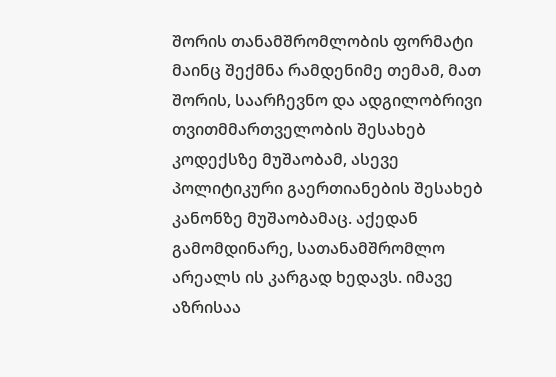შორის თანამშრომლობის ფორმატი მაინც შექმნა რამდენიმე თემამ, მათ შორის, საარჩევნო და ადგილობრივი თვითმმართველობის შესახებ კოდექსზე მუშაობამ, ასევე პოლიტიკური გაერთიანების შესახებ კანონზე მუშაობამაც. აქედან გამომდინარე, სათანამშრომლო არეალს ის კარგად ხედავს. იმავე აზრისაა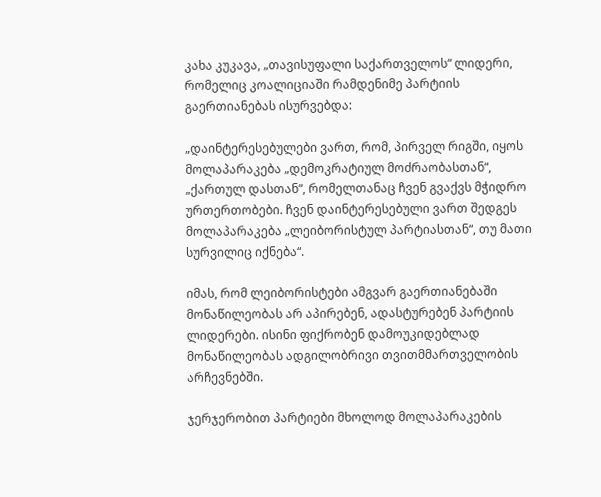კახა კუკავა, „თავისუფალი საქართველოს“ ლიდერი, რომელიც კოალიციაში რამდენიმე პარტიის გაერთიანებას ისურვებდა:

„დაინტერესებულები ვართ, რომ, პირველ რიგში, იყოს მოლაპარაკება „დემოკრატიულ მოძრაობასთან“, „ქართულ დასთან“, რომელთანაც ჩვენ გვაქვს მჭიდრო ურთერთობები. ჩვენ დაინტერესებული ვართ შედგეს მოლაპარაკება „ლეიბორისტულ პარტიასთან“, თუ მათი სურვილიც იქნება“.

იმას, რომ ლეიბორისტები ამგვარ გაერთიანებაში მონაწილეობას არ აპირებენ, ადასტურებენ პარტიის ლიდერები. ისინი ფიქრობენ დამოუკიდებლად მონაწილეობას ადგილობრივი თვითმმართველობის არჩევნებში.

ჯერჯერობით პარტიები მხოლოდ მოლაპარაკების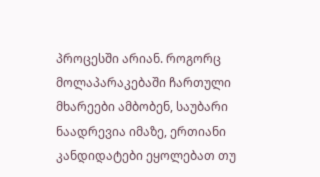პროცესში არიან. როგორც მოლაპარაკებაში ჩართული მხარეები ამბობენ, საუბარი ნაადრევია იმაზე, ერთიანი კანდიდატები ეყოლებათ თუ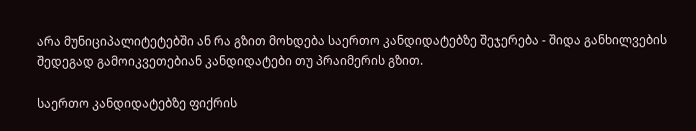არა მუნიციპალიტეტებში ან რა გზით მოხდება საერთო კანდიდატებზე შეჯერება - შიდა განხილვების შედეგად გამოიკვეთებიან კანდიდატები თუ პრაიმერის გზით.

საერთო კანდიდატებზე ფიქრის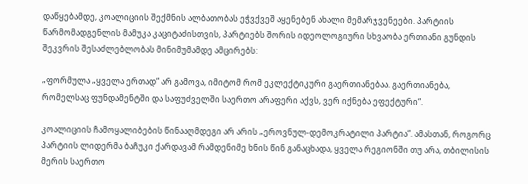დაწყებამდე, კოალიციის შექმნის ალბათობას ეჭვქვეშ აყენებენ ახალი მემარჯვენეები. პარტიის წარმომადგენლის მამუკა კაციტაძისთვის, პარტიებს შორის იდეოლოგიური სხვაობა ერთიანი გუნდის შეკვრის შესაძლებლობას მინიმუმამდე ამცირებს:

„ფორმულა „ყველა ერთად“ არ გამოვა, იმიტომ რომ ეკლექტიკური გაერთიანებაა. გაერთიანება, რომელსაც ფუნდამენტში და საფუძველში საერთო არაფერი აქვს, ვერ იქნება ეფექტური“.

კოალიციის ჩამოყალიბების წინააღმდეგი არ არის „ეროვნულ-დემოკრატილი პარტია“. ამასთან, როგორც პარტიის ლიდერმა ბაჩუკი ქარდავამ რამდენიმე ხნის წინ განაცხადა, ყველა რეგიონში თუ არა, თბილისის მერის საერთო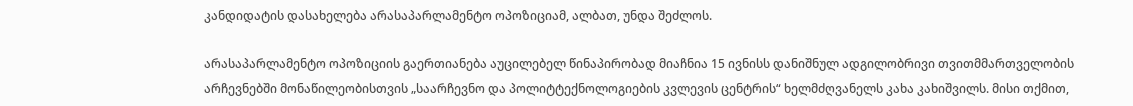კანდიდატის დასახელება არასაპარლამენტო ოპოზიციამ, ალბათ, უნდა შეძლოს.

არასაპარლამენტო ოპოზიციის გაერთიანება აუცილებელ წინაპირობად მიაჩნია 15 ივნისს დანიშნულ ადგილობრივი თვითმმართველობის არჩევნებში მონაწილეობისთვის „საარჩევნო და პოლიტტექნოლოგიების კვლევის ცენტრის“ ხელმძღვანელს კახა კახიშვილს. მისი თქმით,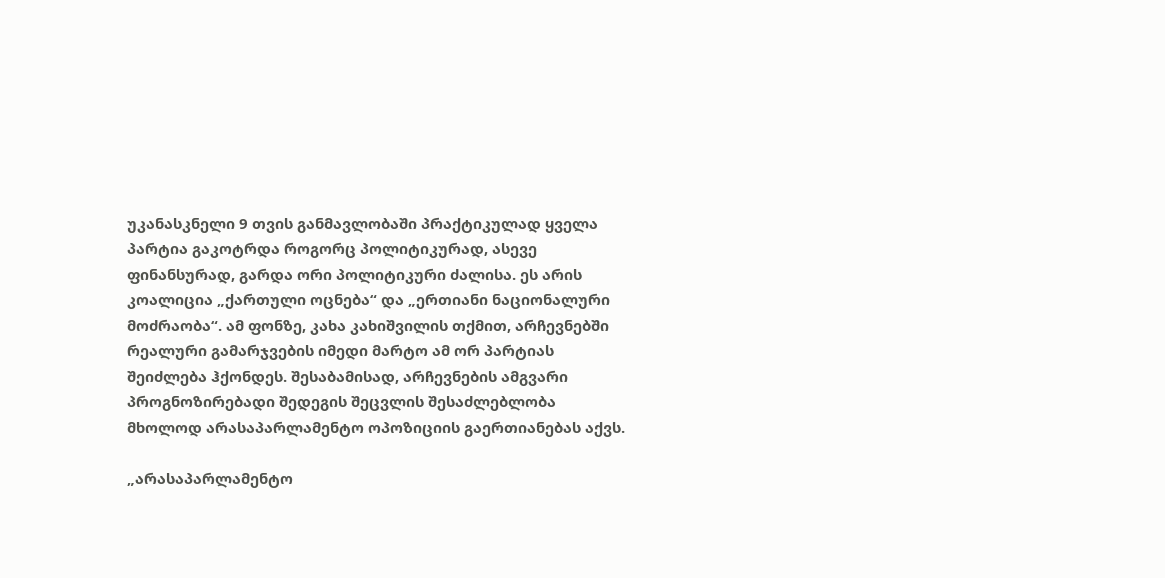უკანასკნელი 9 თვის განმავლობაში პრაქტიკულად ყველა პარტია გაკოტრდა როგორც პოლიტიკურად, ასევე ფინანსურად, გარდა ორი პოლიტიკური ძალისა. ეს არის კოალიცია „ქართული ოცნება“ და „ერთიანი ნაციონალური მოძრაობა“. ამ ფონზე, კახა კახიშვილის თქმით, არჩევნებში რეალური გამარჯვების იმედი მარტო ამ ორ პარტიას შეიძლება ჰქონდეს. შესაბამისად, არჩევნების ამგვარი პროგნოზირებადი შედეგის შეცვლის შესაძლებლობა მხოლოდ არასაპარლამენტო ოპოზიციის გაერთიანებას აქვს.

„არასაპარლამენტო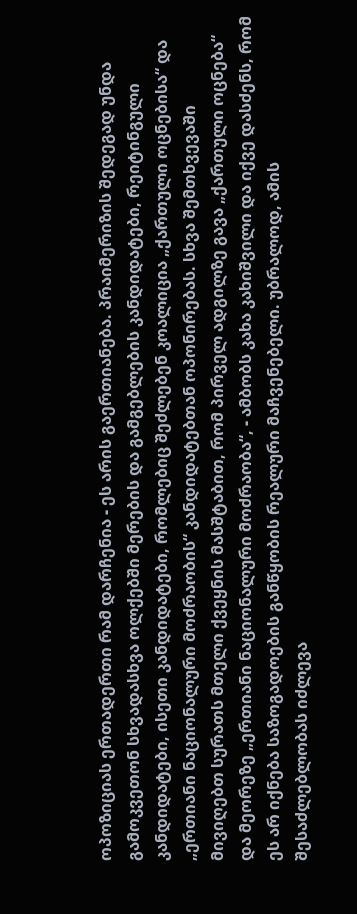ოპოზიციას ერთადერთი რამ დარჩენია - ეს არის გაერთიანება. პრაიმერიზის შედეგად უნდა გამოკვეთონ სხვადასხვა ოლქებში მერების და გამგებლების კანდიდატები, რეიტინგული კანდიდატები, ისეთი კანდიდატები, რომლებიც შეძლებენ კოალიცია „ქართული ოცნებისა“ და „ერთიანი ნაციონალური მოძრაობის“ კანდიდატებთან ოპონირებას. სხვა შემთხვევაში მივიღებთ სურათს მთელი ქვეყნის მასშტაბით, რომ პირველ ადგილზე გავა „ქართული ოცნება“ და მეორეზე „ერთიანი ნაციონალური მოძრაობა“, - ამბობს კახა კახიშვილი და იქვე დასძენს, რომ ეს არ იქნება საზოგადოების განწყობის რეალური მაჩვენებელი. უბრალოდ, ამის შესაძლებლობას იძლევა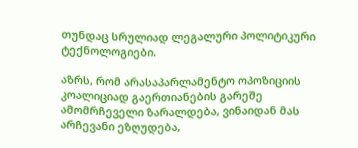თუნდაც სრულიად ლეგალური პოლიტიკური ტექნოლოგიები.

აზრს, რომ არასაპარლამენტო ოპოზიციის კოალიციად გაერთიანების გარეშე ამომრჩეველი ზარალდება, ვინაიდან მას არჩევანი ეზღუდება,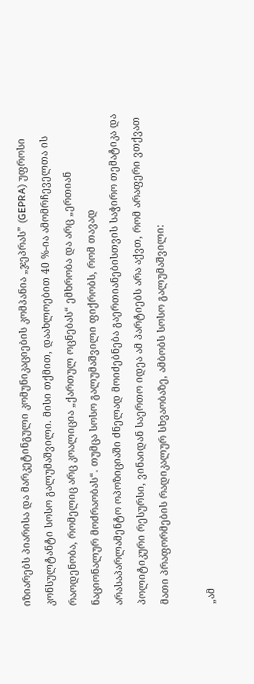იზიარებს პიარისა და მარკეტინგული კომუნიკაციების კომპანია „ჯეპრას” (GEPRA) უფროსი კონსულტანტი სოსო გალუმაშვილი. მისი თქმით, დაახლოებით 40 %-ია ამომრჩეველთა ის რაოდენობა, რომელიც არც კოალიცია „ქართულ ოცნებას“ ემხრობა და არც „ერთიან ნაციონალურ მოძრაობას“. თუმცა სოსო გალუმაშვილი ფიქრობს, რომ თავად არასაპარლამენტო ოპოზიციაში ძნელად მოიძებნება გაერთიანებისთვის საჭირო თემატიკა და პოლიტიკური რესურსი, ვინაიდან საერთო იდეა ამ პარტიებს არა აქვთ, რომ არაფერი ვთქვათ მათი პრაფორმების რადიკალურ სხვაობაზე, ამბობს სოსო გალუმაშვილი:

„ამ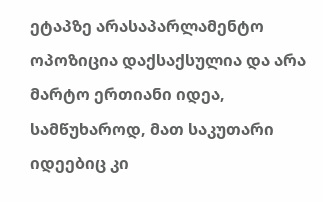ეტაპზე არასაპარლამენტო ოპოზიცია დაქსაქსულია და არა მარტო ერთიანი იდეა, სამწუხაროდ, მათ საკუთარი იდეებიც კი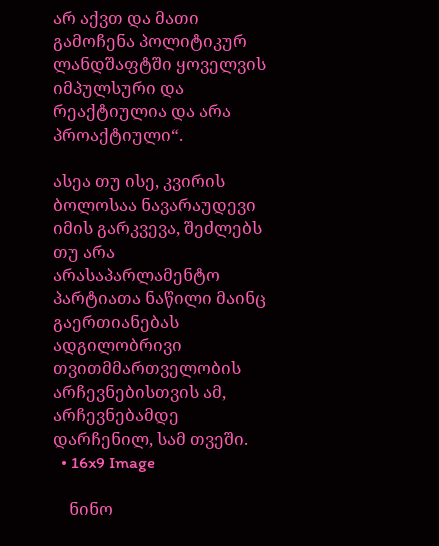არ აქვთ და მათი გამოჩენა პოლიტიკურ ლანდშაფტში ყოველვის იმპულსური და რეაქტიულია და არა პროაქტიული“.

ასეა თუ ისე, კვირის ბოლოსაა ნავარაუდევი იმის გარკვევა, შეძლებს თუ არა არასაპარლამენტო პარტიათა ნაწილი მაინც გაერთიანებას ადგილობრივი თვითმმართველობის არჩევნებისთვის ამ, არჩევნებამდე დარჩენილ, სამ თვეში.
  • 16x9 Image

    ნინო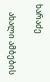ხარაძე

    ახალი ამბების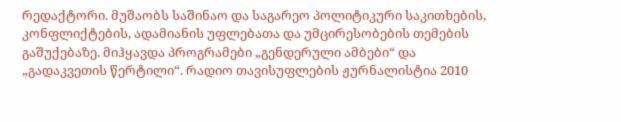რედაქტორი. მუშაობს საშინაო და საგარეო პოლიტიკური საკითხების, კონფლიქტების, ადამიანის უფლებათა და უმცირესობების თემების გაშუქებაზე. მიჰყავდა პროგრამები „გენდერული ამბები“ და „გადაკვეთის წერტილი“. რადიო თავისუფლების ჟურნალისტია 2010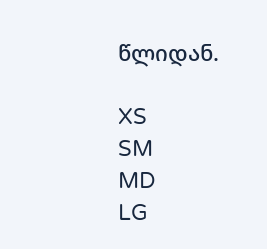წლიდან.

XS
SM
MD
LG